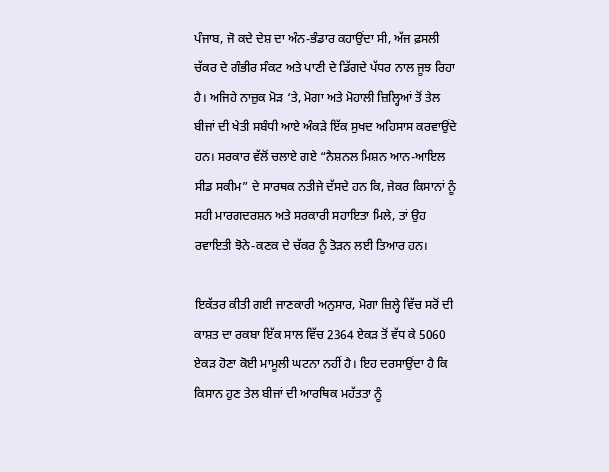ਪੰਜਾਬ, ਜੋ ਕਦੇ ਦੇਸ਼ ਦਾ ਅੰਨ-ਭੰਡਾਰ ਕਹਾਉਂਦਾ ਸੀ, ਅੱਜ ਫ਼ਸਲੀ ਚੱਕਰ ਦੇ ਗੰਭੀਰ ਸੰਕਟ ਅਤੇ ਪਾਣੀ ਦੇ ਡਿੱਗਦੇ ਪੱਧਰ ਨਾਲ ਜੂਝ ਰਿਹਾ ਹੈ। ਅਜਿਹੇ ਨਾਜ਼ੁਕ ਮੋੜ ‘ਤੇ, ਮੋਗਾ ਅਤੇ ਮੋਹਾਲੀ ਜ਼ਿਲ੍ਹਿਆਂ ਤੋਂ ਤੇਲ ਬੀਜਾਂ ਦੀ ਖੇਤੀ ਸਬੰਧੀ ਆਏ ਅੰਕੜੇ ਇੱਕ ਸੁਖਦ ਅਹਿਸਾਸ ਕਰਵਾਉਂਦੇ ਹਨ। ਸਰਕਾਰ ਵੱਲੋਂ ਚਲਾਏ ਗਏ “ਨੈਸ਼ਨਲ ਮਿਸ਼ਨ ਆਨ-ਆਇਲ ਸੀਡ ਸਕੀਮ” ਦੇ ਸਾਰਥਕ ਨਤੀਜੇ ਦੱਸਦੇ ਹਨ ਕਿ, ਜੇਕਰ ਕਿਸਾਨਾਂ ਨੂੰ ਸਹੀ ਮਾਰਗਦਰਸ਼ਨ ਅਤੇ ਸਰਕਾਰੀ ਸਹਾਇਤਾ ਮਿਲੇ, ਤਾਂ ਉਹ ਰਵਾਇਤੀ ਝੋਨੇ-ਕਣਕ ਦੇ ਚੱਕਰ ਨੂੰ ਤੋੜਨ ਲਈ ਤਿਆਰ ਹਨ।

ਇਕੱਤਰ ਕੀਤੀ ਗਈ ਜਾਣਕਾਰੀ ਅਨੁਸਾਰ, ਮੋਗਾ ਜ਼ਿਲ੍ਹੇ ਵਿੱਚ ਸਰੋਂ ਦੀ ਕਾਸ਼ਤ ਦਾ ਰਕਬਾ ਇੱਕ ਸਾਲ ਵਿੱਚ 2364 ਏਕੜ ਤੋਂ ਵੱਧ ਕੇ 5060 ਏਕੜ ਹੋਣਾ ਕੋਈ ਮਾਮੂਲੀ ਘਟਨਾ ਨਹੀਂ ਹੈ। ਇਹ ਦਰਸਾਉਂਦਾ ਹੈ ਕਿ ਕਿਸਾਨ ਹੁਣ ਤੇਲ ਬੀਜਾਂ ਦੀ ਆਰਥਿਕ ਮਹੱਤਤਾ ਨੂੰ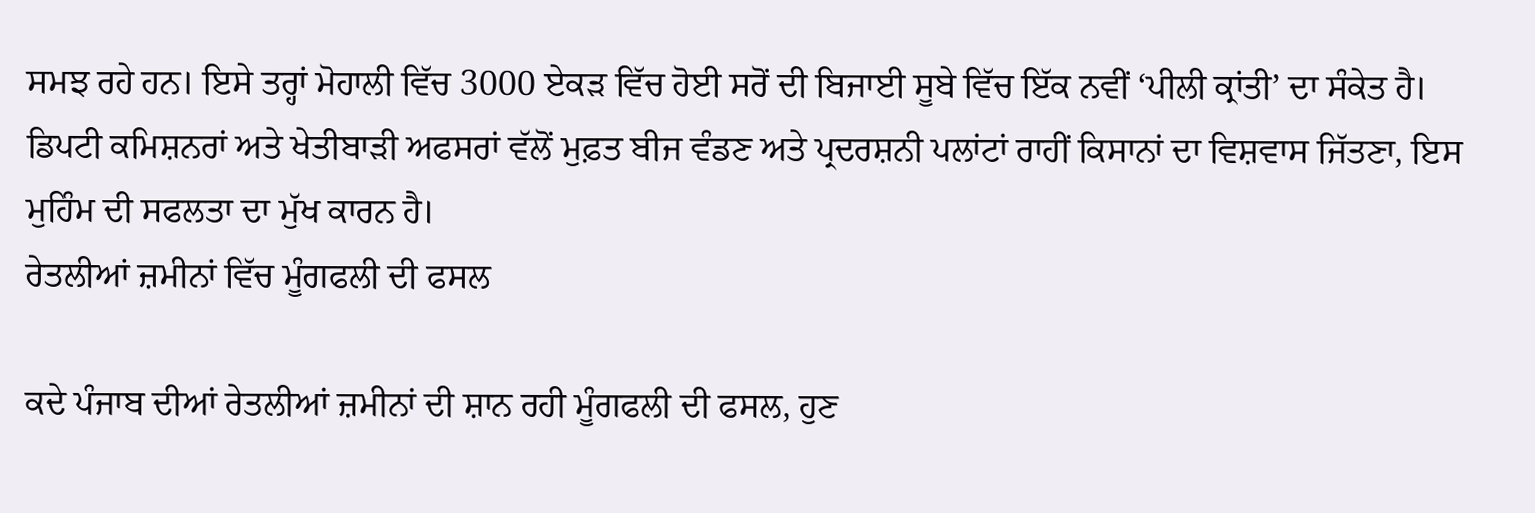ਸਮਝ ਰਹੇ ਹਨ। ਇਸੇ ਤਰ੍ਹਾਂ ਮੋਹਾਲੀ ਵਿੱਚ 3000 ਏਕੜ ਵਿੱਚ ਹੋਈ ਸਰੋਂ ਦੀ ਬਿਜਾਈ ਸੂਬੇ ਵਿੱਚ ਇੱਕ ਨਵੀਂ ‘ਪੀਲੀ ਕ੍ਰਾਂਤੀ’ ਦਾ ਸੰਕੇਤ ਹੈ। ਡਿਪਟੀ ਕਮਿਸ਼ਨਰਾਂ ਅਤੇ ਖੇਤੀਬਾੜੀ ਅਫਸਰਾਂ ਵੱਲੋਂ ਮੁਫ਼ਤ ਬੀਜ ਵੰਡਣ ਅਤੇ ਪ੍ਰਦਰਸ਼ਨੀ ਪਲਾਂਟਾਂ ਰਾਹੀਂ ਕਿਸਾਨਾਂ ਦਾ ਵਿਸ਼ਵਾਸ ਜਿੱਤਣਾ, ਇਸ ਮੁਹਿੰਮ ਦੀ ਸਫਲਤਾ ਦਾ ਮੁੱਖ ਕਾਰਨ ਹੈ।
ਰੇਤਲੀਆਂ ਜ਼ਮੀਨਾਂ ਵਿੱਚ ਮੂੰਗਫਲੀ ਦੀ ਫਸਲ

ਕਦੇ ਪੰਜਾਬ ਦੀਆਂ ਰੇਤਲੀਆਂ ਜ਼ਮੀਨਾਂ ਦੀ ਸ਼ਾਨ ਰਹੀ ਮੂੰਗਫਲੀ ਦੀ ਫਸਲ, ਹੁਣ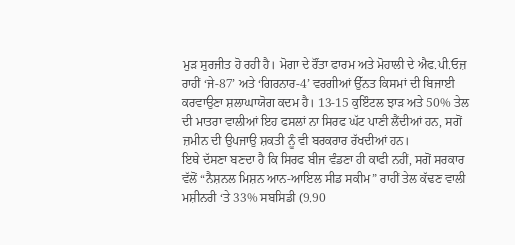ਮੁੜ ਸੁਰਜੀਤ ਹੋ ਰਹੀ ਹੈ। ਮੋਗਾ ਦੇ ਰੌਂਤਾ ਫਾਰਮ ਅਤੇ ਮੋਹਾਲੀ ਦੇ ਐਫ.ਪੀ.ਓਜ਼ ਰਾਹੀਂ ‘ਜੇ-87’ ਅਤੇ ‘ਗਿਰਨਾਰ-4’ ਵਰਗੀਆਂ ਉੱਨਤ ਕਿਸਮਾਂ ਦੀ ਬਿਜਾਈ ਕਰਵਾਉਣਾ ਸ਼ਲਾਘਾਯੋਗ ਕਦਮ ਹੈ। 13-15 ਕੁਇੰਟਲ ਝਾੜ ਅਤੇ 50% ਤੇਲ ਦੀ ਮਾਤਰਾ ਵਾਲੀਆਂ ਇਹ ਫਸਲਾਂ ਨਾ ਸਿਰਫ ਘੱਟ ਪਾਣੀ ਲੈਂਦੀਆਂ ਹਨ, ਸਗੋਂ ਜ਼ਮੀਨ ਦੀ ਉਪਜਾਉ ਸ਼ਕਤੀ ਨੂੰ ਵੀ ਬਰਕਰਾਰ ਰੱਖਦੀਆਂ ਹਨ।
ਇਥੇ ਦੱਸਣਾ ਬਣਦਾ ਹੈ ਕਿ ਸਿਰਫ ਬੀਜ ਵੰਡਣਾ ਹੀ ਕਾਫੀ ਨਹੀਂ, ਸਗੋਂ ਸਰਕਾਰ ਵੱਲੋਂ “ਨੈਸ਼ਨਲ ਮਿਸ਼ਨ ਆਨ-ਆਇਲ ਸੀਡ ਸਕੀਮ” ਰਾਹੀਂ ਤੇਲ ਕੱਢਣ ਵਾਲੀ ਮਸ਼ੀਨਰੀ ‘ਤੇ 33% ਸਬਸਿਡੀ (9.90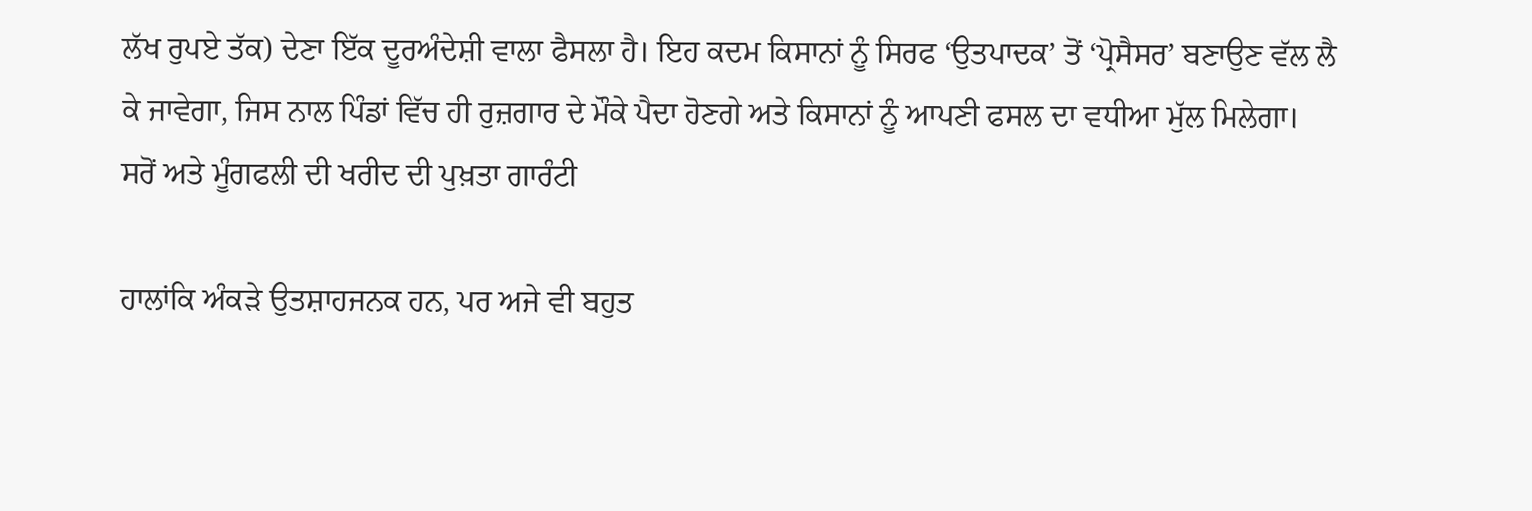ਲੱਖ ਰੁਪਏ ਤੱਕ) ਦੇਣਾ ਇੱਕ ਦੂਰਅੰਦੇਸ਼ੀ ਵਾਲਾ ਫੈਸਲਾ ਹੈ। ਇਹ ਕਦਮ ਕਿਸਾਨਾਂ ਨੂੰ ਸਿਰਫ ‘ਉਤਪਾਦਕ’ ਤੋਂ ‘ਪ੍ਰੋਸੈਸਰ’ ਬਣਾਉਣ ਵੱਲ ਲੈ ਕੇ ਜਾਵੇਗਾ, ਜਿਸ ਨਾਲ ਪਿੰਡਾਂ ਵਿੱਚ ਹੀ ਰੁਜ਼ਗਾਰ ਦੇ ਮੌਕੇ ਪੈਦਾ ਹੋਣਗੇ ਅਤੇ ਕਿਸਾਨਾਂ ਨੂੰ ਆਪਣੀ ਫਸਲ ਦਾ ਵਧੀਆ ਮੁੱਲ ਮਿਲੇਗਾ।
ਸਰੋਂ ਅਤੇ ਮੂੰਗਫਲੀ ਦੀ ਖਰੀਦ ਦੀ ਪੁਖ਼ਤਾ ਗਾਰੰਟੀ

ਹਾਲਾਂਕਿ ਅੰਕੜੇ ਉਤਸ਼ਾਹਜਨਕ ਹਨ, ਪਰ ਅਜੇ ਵੀ ਬਹੁਤ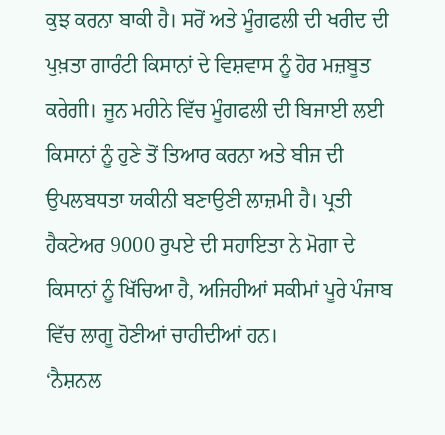ਕੁਝ ਕਰਨਾ ਬਾਕੀ ਹੈ। ਸਰੋਂ ਅਤੇ ਮੂੰਗਫਲੀ ਦੀ ਖਰੀਦ ਦੀ ਪੁਖ਼ਤਾ ਗਾਰੰਟੀ ਕਿਸਾਨਾਂ ਦੇ ਵਿਸ਼ਵਾਸ ਨੂੰ ਹੋਰ ਮਜ਼ਬੂਤ ਕਰੇਗੀ। ਜੂਨ ਮਹੀਨੇ ਵਿੱਚ ਮੂੰਗਫਲੀ ਦੀ ਬਿਜਾਈ ਲਈ ਕਿਸਾਨਾਂ ਨੂੰ ਹੁਣੇ ਤੋਂ ਤਿਆਰ ਕਰਨਾ ਅਤੇ ਬੀਜ ਦੀ ਉਪਲਬਧਤਾ ਯਕੀਨੀ ਬਣਾਉਣੀ ਲਾਜ਼ਮੀ ਹੈ। ਪ੍ਰਤੀ ਹੈਕਟੇਅਰ 9000 ਰੁਪਏ ਦੀ ਸਹਾਇਤਾ ਨੇ ਮੋਗਾ ਦੇ ਕਿਸਾਨਾਂ ਨੂੰ ਖਿੱਚਿਆ ਹੈ, ਅਜਿਹੀਆਂ ਸਕੀਮਾਂ ਪੂਰੇ ਪੰਜਾਬ ਵਿੱਚ ਲਾਗੂ ਹੋਣੀਆਂ ਚਾਹੀਦੀਆਂ ਹਨ।
‘ਨੈਸ਼ਨਲ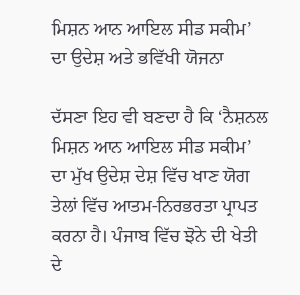ਮਿਸ਼ਨ ਆਨ ਆਇਲ ਸੀਡ ਸਕੀਮ’ ਦਾ ਉਦੇਸ਼ ਅਤੇ ਭਵਿੱਖੀ ਯੋਜਨਾ

ਦੱਸਣਾ ਇਹ ਵੀ ਬਣਦਾ ਹੈ ਕਿ ‘ਨੈਸ਼ਨਲ ਮਿਸ਼ਨ ਆਨ ਆਇਲ ਸੀਡ ਸਕੀਮ’ ਦਾ ਮੁੱਖ ਉਦੇਸ਼ ਦੇਸ਼ ਵਿੱਚ ਖਾਣ ਯੋਗ ਤੇਲਾਂ ਵਿੱਚ ਆਤਮ-ਨਿਰਭਰਤਾ ਪ੍ਰਾਪਤ ਕਰਨਾ ਹੈ। ਪੰਜਾਬ ਵਿੱਚ ਝੋਨੇ ਦੀ ਖੇਤੀ ਦੇ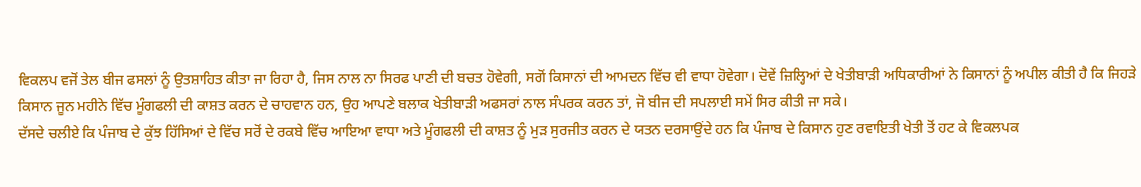ਵਿਕਲਪ ਵਜੋਂ ਤੇਲ ਬੀਜ ਫਸਲਾਂ ਨੂੰ ਉਤਸ਼ਾਹਿਤ ਕੀਤਾ ਜਾ ਰਿਹਾ ਹੈ, ਜਿਸ ਨਾਲ ਨਾ ਸਿਰਫ ਪਾਣੀ ਦੀ ਬਚਤ ਹੋਵੇਗੀ, ਸਗੋਂ ਕਿਸਾਨਾਂ ਦੀ ਆਮਦਨ ਵਿੱਚ ਵੀ ਵਾਧਾ ਹੋਵੇਗਾ। ਦੋਵੇਂ ਜ਼ਿਲ੍ਹਿਆਂ ਦੇ ਖੇਤੀਬਾੜੀ ਅਧਿਕਾਰੀਆਂ ਨੇ ਕਿਸਾਨਾਂ ਨੂੰ ਅਪੀਲ ਕੀਤੀ ਹੈ ਕਿ ਜਿਹੜੇ ਕਿਸਾਨ ਜੂਨ ਮਹੀਨੇ ਵਿੱਚ ਮੂੰਗਫਲੀ ਦੀ ਕਾਸ਼ਤ ਕਰਨ ਦੇ ਚਾਹਵਾਨ ਹਨ, ਉਹ ਆਪਣੇ ਬਲਾਕ ਖੇਤੀਬਾੜੀ ਅਫਸਰਾਂ ਨਾਲ ਸੰਪਰਕ ਕਰਨ ਤਾਂ, ਜੋ ਬੀਜ ਦੀ ਸਪਲਾਈ ਸਮੇਂ ਸਿਰ ਕੀਤੀ ਜਾ ਸਕੇ।
ਦੱਸਦੇ ਚਲੀਏ ਕਿ ਪੰਜਾਬ ਦੇ ਕੁੱਝ ਹਿੱਸਿਆਂ ਦੇ ਵਿੱਚ ਸਰੋਂ ਦੇ ਰਕਬੇ ਵਿੱਚ ਆਇਆ ਵਾਧਾ ਅਤੇ ਮੂੰਗਫਲੀ ਦੀ ਕਾਸ਼ਤ ਨੂੰ ਮੁੜ ਸੁਰਜੀਤ ਕਰਨ ਦੇ ਯਤਨ ਦਰਸਾਉਂਦੇ ਹਨ ਕਿ ਪੰਜਾਬ ਦੇ ਕਿਸਾਨ ਹੁਣ ਰਵਾਇਤੀ ਖੇਤੀ ਤੋਂ ਹਟ ਕੇ ਵਿਕਲਪਕ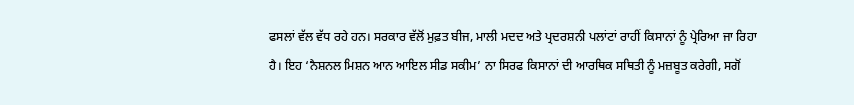ਫਸਲਾਂ ਵੱਲ ਵੱਧ ਰਹੇ ਹਨ। ਸਰਕਾਰ ਵੱਲੋਂ ਮੁਫ਼ਤ ਬੀਜ, ਮਾਲੀ ਮਦਦ ਅਤੇ ਪ੍ਰਦਰਸ਼ਨੀ ਪਲਾਂਟਾਂ ਰਾਹੀਂ ਕਿਸਾਨਾਂ ਨੂੰ ਪ੍ਰੇਰਿਆ ਜਾ ਰਿਹਾ ਹੈ। ਇਹ ‘ਨੈਸ਼ਨਲ ਮਿਸ਼ਨ ਆਨ ਆਇਲ ਸੀਡ ਸਕੀਮ’ ਨਾ ਸਿਰਫ ਕਿਸਾਨਾਂ ਦੀ ਆਰਥਿਕ ਸਥਿਤੀ ਨੂੰ ਮਜ਼ਬੂਤ ਕਰੇਗੀ, ਸਗੋਂ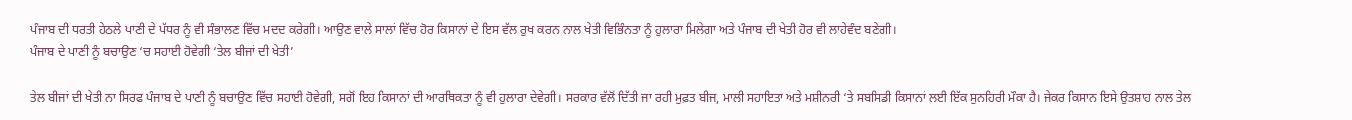ਪੰਜਾਬ ਦੀ ਧਰਤੀ ਹੇਠਲੇ ਪਾਣੀ ਦੇ ਪੱਧਰ ਨੂੰ ਵੀ ਸੰਭਾਲਣ ਵਿੱਚ ਮਦਦ ਕਰੇਗੀ। ਆਉਣ ਵਾਲੇ ਸਾਲਾਂ ਵਿੱਚ ਹੋਰ ਕਿਸਾਨਾਂ ਦੇ ਇਸ ਵੱਲ ਰੁਖ ਕਰਨ ਨਾਲ ਖੇਤੀ ਵਿਭਿੰਨਤਾ ਨੂੰ ਹੁਲਾਰਾ ਮਿਲੇਗਾ ਅਤੇ ਪੰਜਾਬ ਦੀ ਖੇਤੀ ਹੋਰ ਵੀ ਲਾਹੇਵੰਦ ਬਣੇਗੀ।
ਪੰਜਾਬ ਦੇ ਪਾਣੀ ਨੂੰ ਬਚਾਉਣ ‘ਚ ਸਹਾਈ ਹੋਵੇਗੀ ‘ਤੇਲ ਬੀਜਾਂ ਦੀ ਖੇਤੀ’

ਤੇਲ ਬੀਜਾਂ ਦੀ ਖੇਤੀ ਨਾ ਸਿਰਫ ਪੰਜਾਬ ਦੇ ਪਾਣੀ ਨੂੰ ਬਚਾਉਣ ਵਿੱਚ ਸਹਾਈ ਹੋਵੇਗੀ, ਸਗੋਂ ਇਹ ਕਿਸਾਨਾਂ ਦੀ ਆਰਥਿਕਤਾ ਨੂੰ ਵੀ ਹੁਲਾਰਾ ਦੇਵੇਗੀ। ਸਰਕਾਰ ਵੱਲੋਂ ਦਿੱਤੀ ਜਾ ਰਹੀ ਮੁਫ਼ਤ ਬੀਜ, ਮਾਲੀ ਸਹਾਇਤਾ ਅਤੇ ਮਸ਼ੀਨਰੀ ‘ਤੇ ਸਬਸਿਡੀ ਕਿਸਾਨਾਂ ਲਈ ਇੱਕ ਸੁਨਹਿਰੀ ਮੌਕਾ ਹੈ। ਜੇਕਰ ਕਿਸਾਨ ਇਸੇ ਉਤਸ਼ਾਹ ਨਾਲ ਤੇਲ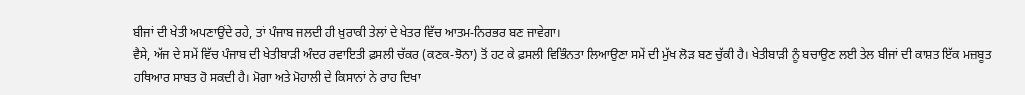ਬੀਜਾਂ ਦੀ ਖੇਤੀ ਅਪਣਾਉਂਦੇ ਰਹੇ, ਤਾਂ ਪੰਜਾਬ ਜਲਦੀ ਹੀ ਖ਼ੁਰਾਕੀ ਤੇਲਾਂ ਦੇ ਖੇਤਰ ਵਿੱਚ ਆਤਮ-ਨਿਰਭਰ ਬਣ ਜਾਵੇਗਾ।
ਵੈਸੇ, ਅੱਜ ਦੇ ਸਮੇਂ ਵਿੱਚ ਪੰਜਾਬ ਦੀ ਖੇਤੀਬਾੜੀ ਅੰਦਰ ਰਵਾਇਤੀ ਫ਼ਸਲੀ ਚੱਕਰ (ਕਣਕ-ਝੋਨਾ) ਤੋਂ ਹਟ ਕੇ ਫ਼ਸਲੀ ਵਿਭਿੰਨਤਾ ਲਿਆਉਣਾ ਸਮੇਂ ਦੀ ਮੁੱਖ ਲੋੜ ਬਣ ਚੁੱਕੀ ਹੈ। ਖੇਤੀਬਾੜੀ ਨੂੰ ਬਚਾਉਣ ਲਈ ਤੇਲ ਬੀਜਾਂ ਦੀ ਕਾਸ਼ਤ ਇੱਕ ਮਜ਼ਬੂਤ ਹਥਿਆਰ ਸਾਬਤ ਹੋ ਸਕਦੀ ਹੈ। ਮੋਗਾ ਅਤੇ ਮੋਹਾਲੀ ਦੇ ਕਿਸਾਨਾਂ ਨੇ ਰਾਹ ਦਿਖਾ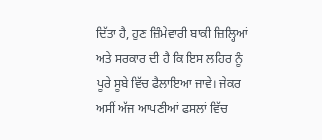ਦਿੱਤਾ ਹੈ, ਹੁਣ ਜ਼ਿੰਮੇਵਾਰੀ ਬਾਕੀ ਜ਼ਿਲ੍ਹਿਆਂ ਅਤੇ ਸਰਕਾਰ ਦੀ ਹੈ ਕਿ ਇਸ ਲਹਿਰ ਨੂੰ ਪੂਰੇ ਸੂਬੇ ਵਿੱਚ ਫੈਲਾਇਆ ਜਾਵੇ। ਜੇਕਰ ਅਸੀਂ ਅੱਜ ਆਪਣੀਆਂ ਫਸਲਾਂ ਵਿੱਚ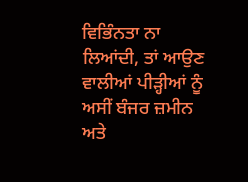ਵਿਭਿੰਨਤਾ ਨਾ ਲਿਆਂਦੀ, ਤਾਂ ਆਉਣ ਵਾਲੀਆਂ ਪੀੜ੍ਹੀਆਂ ਨੂੰ ਅਸੀਂ ਬੰਜਰ ਜ਼ਮੀਨ ਅਤੇ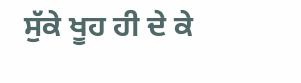ਸੁੱਕੇ ਖੂਹ ਹੀ ਦੇ ਕੇ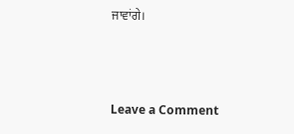ਜਾਵਾਂਗੇ।



Leave a Comment